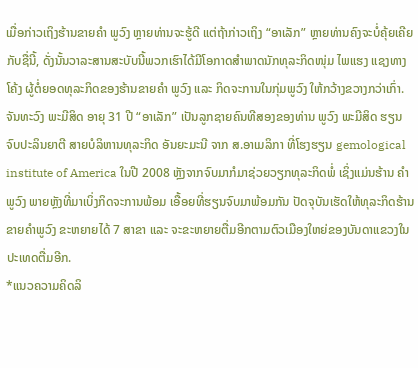ເມື່ອກ່າວເຖິງຮ້ານຂາຍຄໍາ ພູວົງ ຫຼາຍທ່ານຈະຮູ້ດີ ແຕ່ຖ້າກ່າວເຖິງ “ອາເລັກ” ຫຼາຍທ່ານຄົງຈະບໍ່ຄຸ້ຍເຄີຍກັບຊື່ນີ້, ດັ່ງນັ້ນວາລະສານສະບັບນີ້ພວກເຮົາໄດ້ມີໂອກາດສໍາພາດນັກທຸລະກິດໜຸ່ມ ໄພແຮງ ແຊງທາງໂຄ້ງ ຜູ້ຕໍ່ຍອດທຸລະກິດຂອງຮ້ານຂາຍຄໍາ ພູວົງ ແລະ ກິດຈະການໃນກຸ່ມພູວົງ ໃຫ້ກວ້າງຂວາງກວ່າເກົ່າ.
ຈັນທະວົງ ພະມີສິດ ອາຍຸ 31 ປີ “ອາເລັກ” ເປັນລູກຊາຍຄົນທີສອງຂອງທ່ານ ພູວົງ ພະມີສິດ ຮຽນຈົບປະລິນຍາຕີ ສາຍບໍລິຫານທຸລະກິດ ອັນຍະມະນີ ຈາກ ສ.ອາເມລິກາ ທີ່ໂຮງຮຽນ gemological institute of America ໃນປີ 2008 ຫຼັງຈາກຈົບມາກໍມາຊ່ວຍວຽກທຸລະກິດພໍ່ ເຊິ່ງແມ່ນຮ້ານ ຄໍາພູວົງ ພາຍຫຼັງທີ່ມາເບິ່ງກິດຈະການພ້ອມ ເອື້ອຍທີ່ຮຽນຈົບມາພ້ອມກັນ ປັດຈຸບັນເຮັດໃຫ້ທຸລະກິດຮ້ານຂາຍຄໍາພູວົງ ຂະຫຍາຍໄດ້ 7 ສາຂາ ແລະ ຈະຂະຫຍາຍຕື່ມອີກຕາມຕົວເມືອງໃຫຍ່ຂອງບັນດາແຂວງໃນປະເທດຕື່ມອີກ.
*ແນວຄວາມຄິດລິ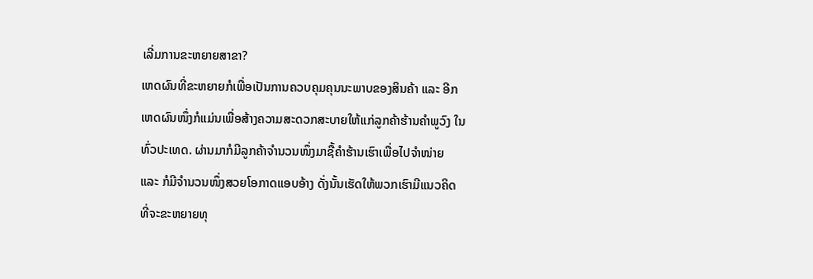ເລີ່ມການຂະຫຍາຍສາຂາ?
ເຫດຜົນທີ່ຂະຫຍາຍກໍເພື່ອເປັນການຄວບຄຸມຄຸນນະພາບຂອງສິນຄ້າ ແລະ ອີກເຫດຜົນໜຶ່ງກໍແມ່ນເພື່ອສ້າງຄວາມສະດວກສະບາຍໃຫ້ແກ່ລູກຄ້າຮ້ານຄໍາພູວົງ ໃນທົ່ວປະເທດ. ຜ່ານມາກໍມີລູກຄ້າຈໍານວນໜຶ່ງມາຊື້ຄໍາຮ້ານເຮົາເພື່ອໄປຈໍາໜ່າຍ ແລະ ກໍມີຈໍານວນໜຶ່ງສວຍໂອກາດແອບອ້າງ ດັ່ງນັ້ນເຮັດໃຫ້ພວກເຮົາມີແນວຄິດທີ່ຈະຂະຫຍາຍທຸ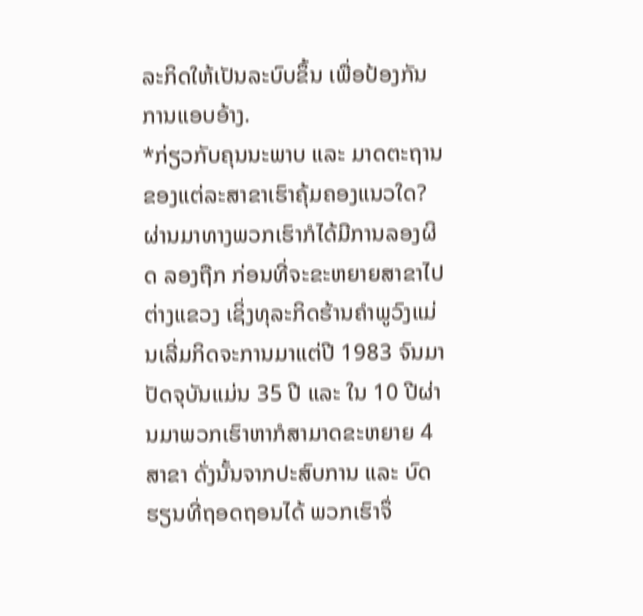ລະກິດໃຫ້ເປັນລະບົບຂຶ້ນ ເພື່ອປ້ອງກັນການແອບອ້າງ.
*ກ່ຽວກັບຄຸນນະພາບ ແລະ ມາດຕະຖານຂອງແຕ່ລະສາຂາເຮົາຄຸ້ມຄອງແນວໃດ?
ຜ່ານມາທາງພວກເຮົາກໍໄດ້ມີການລອງຜິດ ລອງຖືກ ກ່ອນທີ່ຈະຂະຫຍາຍສາຂາໄປຕ່າງແຂວງ ເຊິ່ງທຸລະກິດຮ້ານຄໍາພູວົງແມ່ນເລີ່ມກິດຈະການມາແຕ່ປີ 1983 ຈົນມາປັດຈຸບັນແມ່ນ 35 ປີ ແລະ ໃນ 10 ປີຜ່ານມາພວກເຮົາຫາກໍສາມາດຂະຫຍາຍ 4 ສາຂາ ດັ່ງນັ້ນຈາກປະສົບການ ແລະ ບົດຮຽນທີ່ຖອດຖອນໄດ້ ພວກເຮົາຈຶ່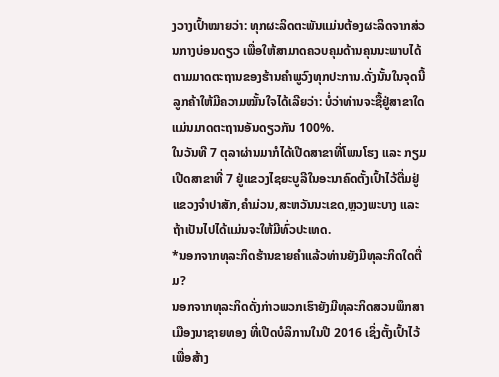ງວາງເປົ້າໝາຍວ່າ: ທຸກຜະລິດຕະພັນແມ່ນຕ້ອງຜະລິດຈາກສ່ວນກາງບ່ອນດຽວ ເພື່ອໃຫ້ສາມາດຄວບຄຸມດ້ານຄຸນນະພາບໄດ້ຕາມມາດຕະຖານຂອງຮ້ານຄໍາພູວົງທຸກປະການ.ດັ່ງນັ້ນໃນຈຸດນີ້ລູກຄ້າໃຫ້ມີຄວາມໝັ້ນໃຈໄດ້ເລີຍວ່າ: ບໍ່ວ່າທ່ານຈະຊື້ຢູ່ສາຂາໃດ ແມ່ນມາດຕະຖານອັນດຽວກັນ 100%.
ໃນວັນທີ 7 ຕຸລາຜ່ານມາກໍໄດ້ເປີດສາຂາທີ່ໂພນໂຮງ ແລະ ກຽມເປີດສາຂາທີ່ 7 ຢູ່ແຂວງໄຊຍະບູລີໃນອະນາຄົດຕັ້ງເປົ້າໄວ້ຕື່ມຢູ່ແຂວງຈໍາປາສັກ,ຄໍາມ່ວນ,ສະຫວັນນະເຂດ,ຫຼວງພະບາງ ແລະ ຖ້າເປັນໄປໄດ້ແມ່ນຈະໃຫ້ມີທົ່ວປະເທດ.
*ນອກຈາກທຸລະກິດຮ້ານຂາຍຄໍາແລ້ວທ່ານຍັງມີທຸລະກິດໃດຕື່ມ?
ນອກຈາກທຸລະກິດດັ່ງກ່າວພວກເຮົາຍັງມີທຸລະກິດສວນພຶກສາ ເມືອງນາຊາຍທອງ ທີ່ເປີດບໍລິການໃນປີ 2016 ເຊິ່ງຕັ້ງເປົ້າໄວ້ເພື່ອສ້າງ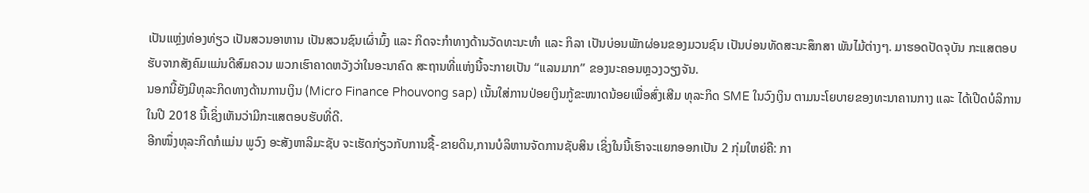ເປັນແຫຼ່ງທ່ອງທ່ຽວ ເປັນສວນອາຫານ ເປັນສວນຊົນເຜົ່າມົ້ງ ແລະ ກິດຈະກໍາທາງດ້ານວັດທະນະທໍາ ແລະ ກິລາ ເປັນບ່ອນພັກຜ່ອນຂອງມວນຊົນ ເປັນບ່ອນທັດສະນະສຶກສາ ພັນໄມ້ຕ່າງໆ. ມາຮອດປັດຈຸບັນ ກະແສຕອບຮັບຈາກສັງຄົມແມ່ນດີສົມຄວນ ພວກເຮົາຄາດຫວັງວ່າໃນອະນາຄົດ ສະຖານທີ່ແຫ່ງນີ້ຈະກາຍເປັນ “ແລນມາກ” ຂອງນະຄອນຫຼວງວຽງຈັນ.
ນອກນີ້ຍັງມີທຸລະກິດທາງດ້ານການເງິນ (Micro Finance Phouvong sap) ເນັ້ນໃສ່ການປ່ອຍເງິນກູ້ຂະໜາດນ້ອຍເພື່ອສົ່ງເສີມ ທຸລະກິດ SME ໃນວົງເງິນ ຕາມນະໂຍບາຍຂອງທະນາຄານກາງ ແລະ ໄດ້ເປີດບໍລິການໃນປີ 2018 ນີ້ເຊິ່ງເຫັນວ່າມີກະແສຕອບຮັບທີ່ດີ.
ອີກໜຶ່ງທຸລະກິດກໍແມ່ນ ພູວົງ ອະສັງຫາລິມະຊັບ ຈະເຮັດກ່ຽວກັບການຊື້-ຂາຍດິນ,ການບໍລິຫານຈັດການຊັບສິນ ເຊິ່ງໃນນີ້ເຮົາຈະແຍກອອກເປັນ 2 ກຸ່ມໃຫຍ່ຄື: ກາ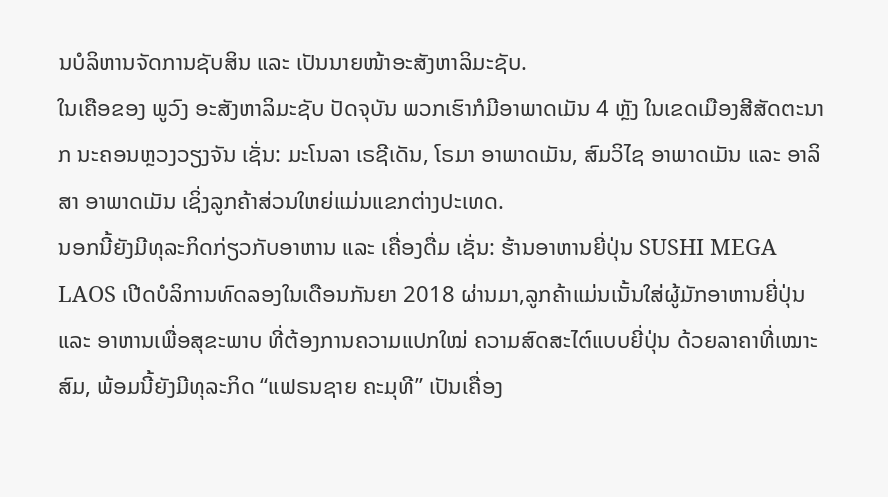ນບໍລິຫານຈັດການຊັບສິນ ແລະ ເປັນນາຍໜ້າອະສັງຫາລິມະຊັບ.
ໃນເຄືອຂອງ ພູວົງ ອະສັງຫາລິມະຊັບ ປັດຈຸບັນ ພວກເຮົາກໍມີອາພາດເມັນ 4 ຫຼັງ ໃນເຂດເມືອງສີສັດຕະນາກ ນະຄອນຫຼວງວຽງຈັນ ເຊັ່ນ: ມະໂນລາ ເຣຊີເດັນ, ໂຣມາ ອາພາດເມັນ, ສົມວິໄຊ ອາພາດເມັນ ແລະ ອາລິສາ ອາພາດເມັນ ເຊິ່ງລູກຄ້າສ່ວນໃຫຍ່ແມ່ນແຂກຕ່າງປະເທດ.
ນອກນີ້ຍັງມີທຸລະກິດກ່ຽວກັບອາຫານ ແລະ ເຄື່ອງດື່ມ ເຊັ່ນ: ຮ້ານອາຫານຍີ່ປຸ່ນ SUSHI MEGA LAOS ເປີດບໍລິການທົດລອງໃນເດືອນກັນຍາ 2018 ຜ່ານມາ,ລູກຄ້າແມ່ນເນັ້ນໃສ່ຜູ້ມັກອາຫານຍີ່ປຸ່ນ ແລະ ອາຫານເພື່ອສຸຂະພາບ ທີ່ຕ້ອງການຄວາມແປກໃໝ່ ຄວາມສົດສະໄຕ໌ແບບຍີ່ປຸ່ນ ດ້ວຍລາຄາທີ່ເໝາະສົມ, ພ້ອມນີ້ຍັງມີທຸລະກິດ “ແຟຣນຊາຍ ຄະມຸທີ” ເປັນເຄື່ອງ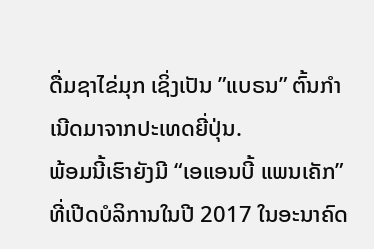ດື່ມຊາໄຂ່ມຸກ ເຊິ່ງເປັນ ”ແບຣນ” ຕົ້ນກໍາເນີດມາຈາກປະເທດຍີ່ປຸ່ນ.
ພ້ອມນີ້ເຮົາຍັງມີ “ເອແອນບີ້ ແພນເຄັກ” ທີ່ເປີດບໍລິການໃນປີ 2017 ໃນອະນາຄົດ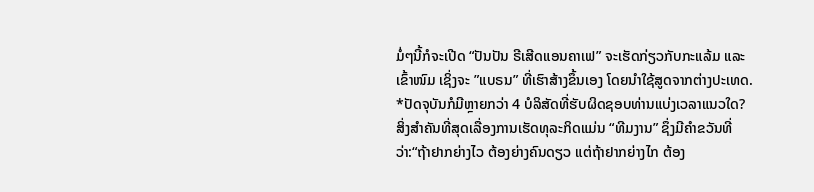ມໍ່ໆນີ້ກໍຈະເປີດ “ປັນປັນ ຣີເສີດແອນຄາເຟ” ຈະເຮັດກ່ຽວກັບກະແລ້ມ ແລະ ເຂົ້າໜົມ ເຊິ່ງຈະ ”ແບຣນ” ທີ່ເຮົາສ້າງຂຶ້ນເອງ ໂດຍນໍາໃຊ້ສູດຈາກຕ່າງປະເທດ.
*ປັດຈຸບັນກໍມີຫຼາຍກວ່າ 4 ບໍລິສັດທີ່ຮັບຜິດຊອບທ່ານແບ່ງເວລາແນວໃດ?
ສິ່ງສໍາຄັນທີ່ສຸດເລື່ອງການເຮັດທຸລະກິດແມ່ນ “ທີມງານ” ຊຶ່ງມີຄໍາຂວັນທີ່ວ່າ:“ຖ້າຢາກຍ່າງໄວ ຕ້ອງຍ່າງຄົນດຽວ ແຕ່ຖ້າຢາກຍ່າງໄກ ຕ້ອງ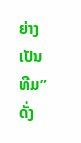ຍ່າງເປັນທີມ” ດັ່ງ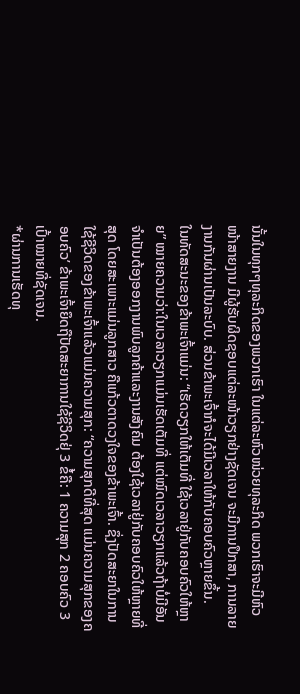ນັ້ນໃນທຸກໆທຸລະກິດຂອງພວກເຮົາ ໃນແຕ່ລະຫົວໜ່ວຍທຸລະກິດ ພວກເຮົາຈະມີຫົວໜ້າສາຍງານ ມີຜູ້ຮັບຜິດຊອບແຕ່ລະໜ້າວຽກຢ່າງຊັດເຈນ ຈະມີການປຶກສາ, ການລາຍງານກັນຜ່ານເປັນລະບົບ. ສ່ວນຂ້າພະເຈົ້າກໍຈະໄດ້ມີເວລາໃຫ້ກັບຄອບຄົວຫຼາຍຂຶ້ນ.
ໃນທັດສະນະຂອງຂ້າພະເຈົ້າແມ່ນ: “ເຮັດວຽກໃຫ້ເຕັມທີ່ ໃຊ້ເວລາຢູ່ກັບຄອບຄົວໃຫ້ຫຼາຍ” ໝາຍຄວາມວ່າ:ໃນເວລາວຽກແມ່ນເຮັດເຕັມທີ່ ແຕ່ໝົດເວລາວຽກແລ້ວຖ້າບໍ່ມີອັນຈໍາເປັນຕ້ອງອອກງານພົບລູກຄ້າແລະງານສັງຄົມ ຕ້ອງໃຊ້ເວລາຢູ່ກັບຄອບຄົວໃຫ້ຫຼາຍທີ່ສຸດ ໂດຍສະເພາະແມ່ນລູກສາວ ຄືແກ້ວຕາດວງໃຈຂອງຂ້າພະເຈົ້າ. ຊຶ່ງປັດສະຍາໃນການໃຊ້ຊີວິດຂອງຂ້າພະເຈົ້າແລ້ວແມ່ນຄວາມສຸກ: “ຄວາມສຸກດີທີ່ສຸດ ແມ່ນຄວາມສຸກຂອງຄອບຄົວ’ ຂ້າພະເຈົ້າຍຶດຖືປັດສະຍາການໃຊ້ຊີວິດຢຸ່ 3 ຂໍ້ຄື: 1 ຄວາມສຸກ 2 ຄອບຄົວ 3 ເປົ້າໝາຍທີ່ຊັດເຈນ.
*ຜ່ານການເຮັດທຸ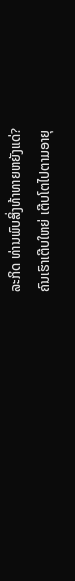ລະກິດ ທ່ານພົບສິ່ງທ້າທາຍຫຍັງແດ່?
ຄົນເຮົາເຕີບໃຫຍ່ ເຕີບໂຕໄປຕາມອາຍຸ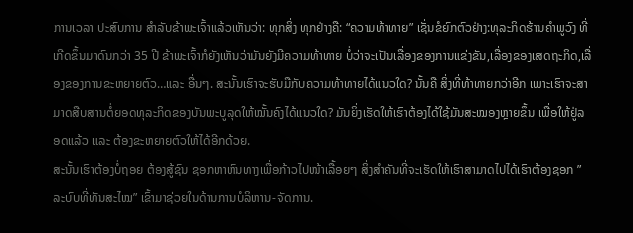ການເວລາ ປະສົບການ ສໍາລັບຂ້າພະເຈົ້າແລ້ວເຫັນວ່າ: ທຸກສິ່ງ ທຸກຢ່າງຄື: “ຄວາມທ້າທາຍ” ເຊັ່ນຂໍຍົກຕົວຢ່າງ:ທຸລະກິດຮ້ານຄໍາພູວົງ ທີ່ເກີດຂຶ້ນມາດົນກວ່າ 35 ປີ ຂ້າພະເຈົ້າກໍຍັງເຫັນວ່າມັນຍັງມີຄວາມທ້າທາຍ ບໍ່ວ່າຈະເປັນເລື່ອງຂອງການແຂ່ງຂັນ,ເລື່ອງຂອງເສດຖະກິດ,ເລື່ອງຂອງການຂະຫຍາຍຕົວ…ແລະ ອື່ນໆ. ສະນັ້ນເຮົາຈະຮັບມືກັບຄວາມທ້າທາຍໄດ້ແນວໃດ? ນັ້ນຄື ສິ່ງທີ່ທ້າທາຍກວ່າອີກ ເພາະເຮົາຈະສາມາດສືບສານຕໍ່ຍອດທຸລະກິດຂອງບັນພະບູລຸດໃຫ້ໝັ້ນຄົງໄດ້ແນວໃດ? ມັນຍິ່ງເຮັດໃຫ້ເຮົາຕ້ອງໄດ້ໃຊ້ມັນສະໝອງຫຼາຍຂຶ້ນ ເພື່ອໃຫ້ຢູ່ລອດແລ້ວ ແລະ ຕ້ອງຂະຫຍາຍຕົວໃຫ້ໄດ້ອີກດ້ວຍ.
ສະນັ້ນເຮົາຕ້ອງບໍ່ຖອຍ ຕ້ອງສູ້ຊົນ ຊອກຫາຫົນທາງເພື່ອກ້າວໄປໜ້າເລື້ອຍໆ ສິ່ງສໍາຄັນທີ່ຈະເຮັດໃຫ້ເຮົາສາມາດໄປໄດ້ເຮົາຕ້ອງຊອກ ”ລະບົບທີ່ທັນສະໄໝ” ເຂົ້າມາຊ່ວຍໃນດ້ານການບໍລິຫານ-ຈັດການ.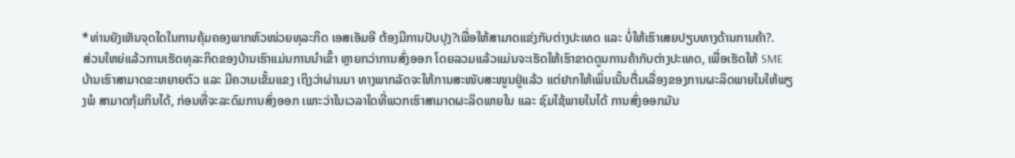*ທ່ານຍັງເຫັນຈຸດໃດໃນການຄຸ້ມຄອງພາກຫົວໜ່ວຍທຸລະກິດ ເອສເອັມອີ ຕ້ອງມີການປັບປຸງ?ເພື່ອໃຫ້ສາມາດແຂ່ງກັບຕ່າງປະເທດ ແລະ ບໍ່ໃຫ້ເຮົາເສຍປຽບທາງດ້ານການຄ້າ?.
ສ່ວນໃຫຍ່ແລ້ວການເຮັດທຸລະກິດຂອງບ້ານເຮົາແມ່ນການນໍາເຂົ້າ ຫຼາຍກວ່າການສົ່ງອອກ ໂດຍລວມແລ້ວແມ່ນຈະເຮັດໃຫ້ເຮົາຂາດດູນການຄ້າກັບຕ່າງປະເທດ, ເພື່ອເຮັດໃຫ້ SME ບ້ານເຮົາສາມາດຂະຫຍາຍຕົວ ແລະ ມີຄວາມເຂັ້ມແຂງ ເຖິງວ່າຜ່ານມາ ທາງພາກລັດຈະໃຫ້ການສະໜັບສະໜູນຢູ່ແລ້ວ ແຕ່ຢາກໃຫ້ເພິ່ນເນັ້ນຕື່ມເລື່ອງຂອງການຜະລິດພາຍໃນໃຫ້ພຽງພໍ ສາມາດກຸ້ມກິນໄດ້, ກ່ອນທີ່ຈະລະດົມການສົ່ງອອກ ເພາະວ່າໃນເວລາໃດທີ່ພວກເຮົາສາມາດຜະລິດພາຍໃນ ແລະ ຊົມໃຊ້ພາຍໃນໄດ້ ການສົ່ງອອກມັນ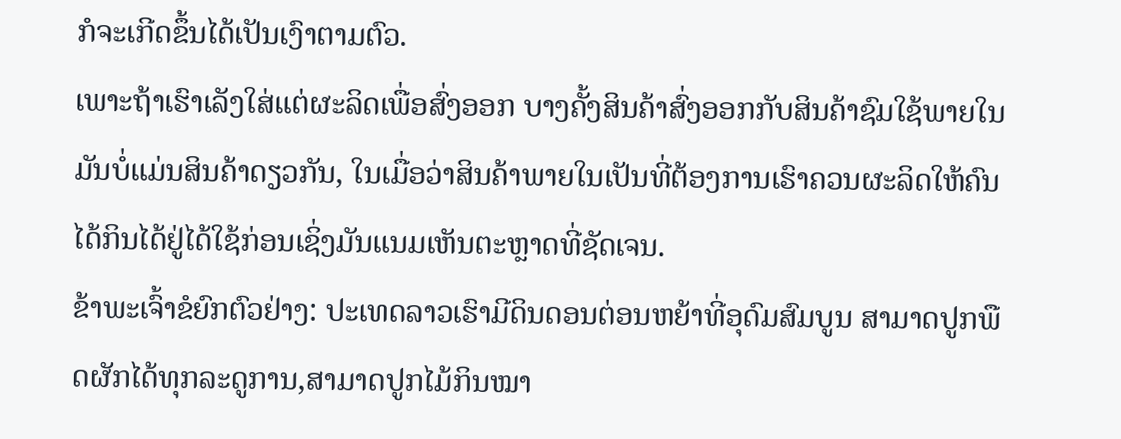ກໍຈະເກີດຂຶ້ນໄດ້ເປັນເງົາຕາມຕົວ.
ເພາະຖ້າເຮົາເລັງໃສ່ແຕ່ຜະລິດເພື່ອສົ່ງອອກ ບາງຄັ້ງສິນຄ້າສົ່ງອອກກັບສິນຄ້າຊົມໃຊ້ພາຍໃນມັນບໍ່ແມ່ນສິນຄ້າດຽວກັນ, ໃນເມື່ອວ່າສິນຄ້າພາຍໃນເປັນທີ່ຕ້ອງການເຮົາຄວນຜະລິດໃຫ້ຄົນໄດ້ກິນໄດ້ຢູ່ໄດ້ໃຊ້ກ່ອນເຊິ່ງມັນແນມເຫັນຕະຫຼາດທີ່ຊັດເຈນ.
ຂ້າພະເຈົ້າຂໍຍົກຕົວຢ່າງ: ປະເທດລາວເຮົາມີດິນດອນຕ່ອນຫຍ້າທີ່ອຸດົມສົມບູນ ສາມາດປູກພືດຜັກໄດ້ທຸກລະດູການ,ສາມາດປູກໄມ້ກິນໝາ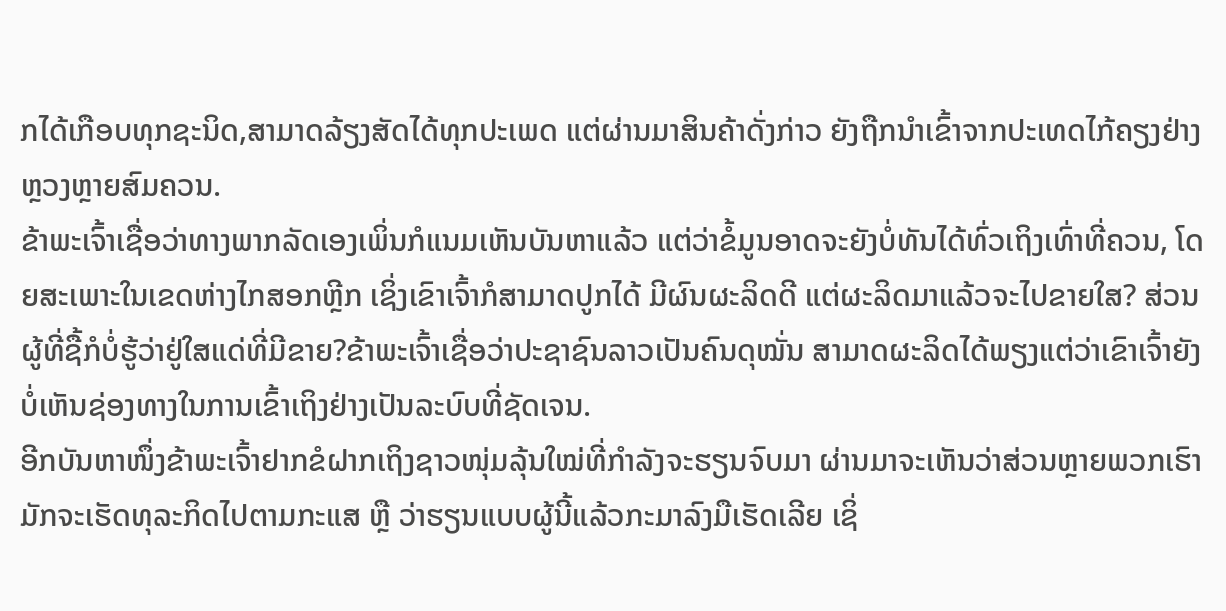ກໄດ້ເກືອບທຸກຊະນິດ,ສາມາດລ້ຽງສັດໄດ້ທຸກປະເພດ ແຕ່ຜ່ານມາສິນຄ້າດັ່ງກ່າວ ຍັງຖືກນໍາເຂົ້າຈາກປະເທດໄກ້ຄຽງຢ່າງຫຼວງຫຼາຍສົມຄວນ.
ຂ້າພະເຈົ້າເຊື່ອວ່າທາງພາກລັດເອງເພິ່ນກໍແນມເຫັນບັນຫາແລ້ວ ແຕ່ວ່າຂໍ້ມູນອາດຈະຍັງບໍ່ທັນໄດ້ທົ່ວເຖິງເທົ່າທີ່ຄວນ, ໂດຍສະເພາະໃນເຂດຫ່າງໄກສອກຫຼີກ ເຊິ່ງເຂົາເຈົ້າກໍສາມາດປູກໄດ້ ມີຜົນຜະລິດດີ ແຕ່ຜະລິດມາແລ້ວຈະໄປຂາຍໃສ? ສ່ວນຜູ້ທີ່ຊື້ກໍບໍ່ຮູ້ວ່າຢູ່ໃສແດ່ທີ່ມີຂາຍ?ຂ້າພະເຈົ້າເຊື່ອວ່າປະຊາຊົນລາວເປັນຄົນດຸໝັ່ນ ສາມາດຜະລິດໄດ້ພຽງແຕ່ວ່າເຂົາເຈົ້າຍັງບໍ່ເຫັນຊ່ອງທາງໃນການເຂົ້າເຖິງຢ່າງເປັນລະບົບທີ່ຊັດເຈນ.
ອີກບັນຫາໜຶ່ງຂ້າພະເຈົ້າຢາກຂໍຝາກເຖິງຊາວໜຸ່ມລຸ້ນໃໝ່ທີ່ກໍາລັງຈະຮຽນຈົບມາ ຜ່ານມາຈະເຫັນວ່າສ່ວນຫຼາຍພວກເຮົາມັກຈະເຮັດທຸລະກິດໄປຕາມກະແສ ຫຼື ວ່າຮຽນແບບຜູ້ນີ້ແລ້ວກະມາລົງມືເຮັດເລີຍ ເຊິ່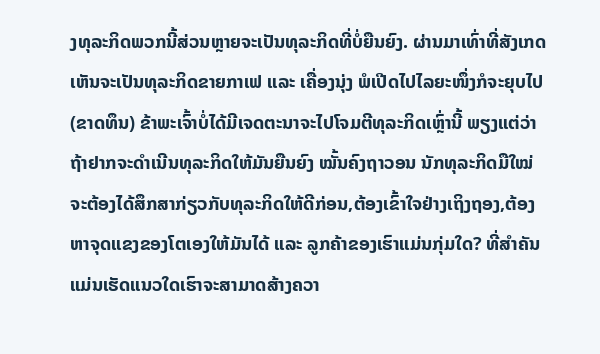ງທຸລະກິດພວກນີ້ສ່ວນຫຼາຍຈະເປັນທຸລະກິດທີ່ບໍ່ຍືນຍົງ. ຜ່ານມາເທົ່າທີ່ສັງເກດເຫັນຈະເປັນທຸລະກິດຂາຍກາເຟ ແລະ ເຄື່ອງນຸ່ງ ພໍເປີດໄປໄລຍະໜຶ່ງກໍຈະຍຸບໄປ (ຂາດທຶນ) ຂ້າພະເຈົ້າບໍ່ໄດ້ມີເຈດຕະນາຈະໄປໂຈມຕີທຸລະກິດເຫຼົ່ານີ້ ພຽງແຕ່ວ່າຖ້າຢາກຈະດໍາເນີນທຸລະກິດໃຫ້ມັນຍືນຍົງ ໝັ້ນຄົງຖາວອນ ນັກທຸລະກິດມືໃໝ່ຈະຕ້ອງໄດ້ສຶກສາກ່ຽວກັບທຸລະກິດໃຫ້ດີກ່ອນ,ຕ້ອງເຂົ້າໃຈຢ່າງເຖິງຖອງ,ຕ້ອງຫາຈຸດແຂງຂອງໂຕເອງໃຫ້ມັນໄດ້ ແລະ ລູກຄ້າຂອງເຮົາແມ່ນກຸ່ມໃດ? ທີ່ສໍາຄັນແມ່ນເຮັດແນວໃດເຮົາຈະສາມາດສ້າງຄວາ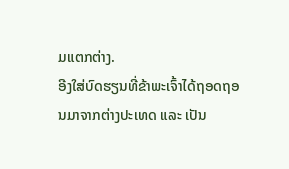ມແຕກຕ່າງ.
ອີງໃສ່ບົດຮຽນທີ່ຂ້າພະເຈົ້າໄດ້ຖອດຖອນມາຈາກຕ່າງປະເທດ ແລະ ເປັນ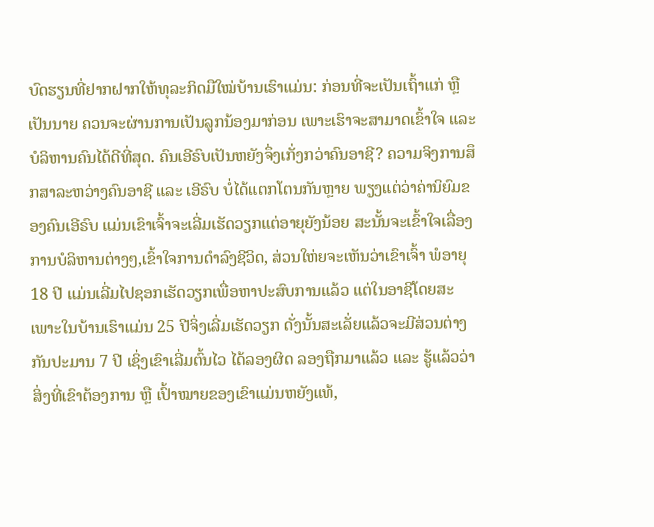ບົດຮຽນທີ່ຢາກຝາກໃຫ້ທຸລະກິດມືໃໝ່ບ້ານເຮົາແມ່ນ: ກ່ອນທີ່ຈະເປັນເຖົ້າແກ່ ຫຼື ເປັນນາຍ ຄວນຈະຜ່ານການເປັນລູກນ້ອງມາກ່ອນ ເພາະເຮົາຈະສາມາດເຂົ້າໃຈ ແລະ ບໍລິຫານຄົນໄດ້ດີທີ່ສຸດ. ຄົນເອີຣົບເປັນຫຍັງຈຶ່ງເກັ່ງກວ່າຄົນອາຊີ? ຄວາມຈິງການສຶກສາລະຫວ່າງຄົນອາຊີ ແລະ ເອີຣົບ ບໍ່ໄດ້ແຕກໂຕນກັນຫຼາຍ ພຽງແຕ່ວ່າຄ່ານິຍົມຂອງຄົນເອີຣົບ ແມ່ນເຂົາເຈົ້າຈະເລີ່ມເຮັດວຽກແຕ່ອາຍຸຍັງນ້ອຍ ສະນັ້ນຈະເຂົ້າໃຈເລື່ອງການບໍລິຫານຕ່າງໆ,ເຂົ້າໃຈການດໍາລົງຊີວິດ, ສ່ວນໃຫ່ຍຈະເຫັນວ່າເຂົາເຈົ້າ ພໍອາຍຸ 18 ປີ ແມ່ນເລີ່ມໄປຊອກເຮັດວຽກເພື່ອຫາປະສົບການແລ້ວ ແຕ່ໃນອາຊີໂດຍສະເພາະໃນບ້ານເຮົາແມ່ນ 25 ປີຈິ່ງເລີ່ມເຮັດວຽກ ດັ່ງນັ້ນສະເລັ່ຍແລ້ວຈະມີສ່ວນຕ່າງກັນປະມານ 7 ປີ ເຊິ່ງເຂົາເລີ່ມຕົ້ນໄວ ໄດ້ລອງຜິດ ລອງຖືກມາແລ້ວ ແລະ ຮູ້ແລ້ວວ່າສິ່ງທີ່ເຂົາຕ້ອງການ ຫຼື ເປົ້າໝາຍຂອງເຂົາແມ່ນຫຍັງແທ້,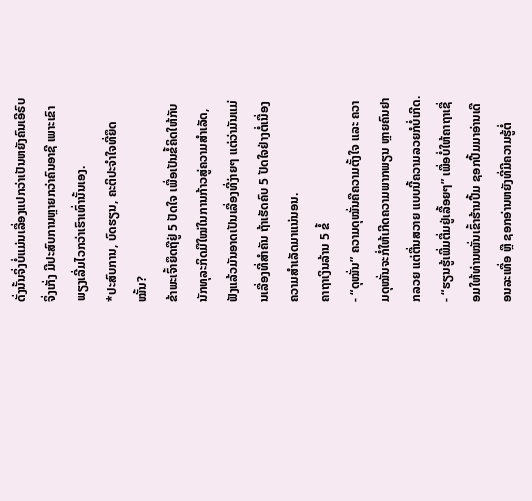ດັ່ງນັ້ນຈິ່ງບໍ່ແມ່ນເລື່ອງແປກວ່າເປັນຫຍັງຄົນເອີຣົບຈິ່ງເກັ່ງ ມີປະສົບການຫຼາຍກວ່າຄົນອາຊີ ເພາະເຂົາພຽງເລີ່ມໄວກວ່າເຮົາເທົ່ານັ້ນເອງ.
*ປະສົບການ, ບົດຮຽນ, ຄະຕິປະຈໍາໃຈທີ່ຍຶດໝັ້ນ?
ຂ້າພະເຈົ້າຍຶດຖືຢູ່ 5 ປັດໃຈ ເພື່ອເປັນຂໍ້ຄິດໃຫ້ກັບນັກທຸລະກິດມືໃໝ່ໃນການກ້າວສູ່ຄວາມສໍາເລັດ, ຟັງແລ້ວມັນອາດເປັນເລື່ອງທີ່ງ່າຍໆ ແຕ່ວ່າມັນແມ່ນເລື່ອງທີ່ສໍາຄັນ ຖ້າເຮັດຄົບ 5 ປັດໃຈຢ່າງຕໍ່ເນື່ອງຄວາມສໍາເລັດມາແນ່ນອນ.
ຄາຖາເງິນລ້ານ 5 ຂໍ້
- “ດຸໝັ່ນ” ຄວາມດຸໝັ່ນຄືຄວາມຕັ້ງໃຈ ແລະ ຄວາມດຸໝັ່ນຈະກໍ່ໃຫ້ເກີດຄວາມພາກພຽນ ຫຼາຍຄົນຢາກລວຍ ແຕ່ຕື່ນສວາຍ ແບບນີ້ຄວາມລວຍກໍບໍ່ເກີດ.
- “ຮຽນຮູ້ເພີ່ມຕື່ມຢູ່ເລື້ອຍໆ” ເພື່ອບໍ່ໃຫ້ຄາຖາເຊື່ອມໃຫ້ທ່ານໝັ່ນເຂົ້າຮ້ານປື້ມ ຊອກປື້ມມາອ່ານເດືອນລະເທື່ອ ຫຼື ຊອກອ່ານຫຍັງທີ່ມີຄວາມຮູ້ຕໍ່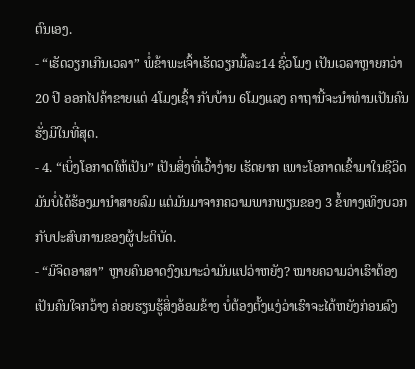ຕົນເອງ.
- “ເຮັດວຽກເກີນເວລາ” ພໍ່ຂ້າພະເຈົ້າເຮັດວຽກມື້ລະ14 ຊົ່ວໂມງ ເປັນເວລາຫຼາຍກວ່າ 20 ປີ ອອກໄປຄ້າຂາຍແຕ່ 4ໂມງເຊົ້າ ກັບບ້ານ 6ໂມງແລງ ຄາຖານີ້ຈະນຳທ່ານເປັນຄົນຮັ່ງມີໃນທີ່ສຸດ.
- 4. “ເບິ່ງໂອກາດໃຫ້ເປັນ” ເປັນສິ່ງທີ່ເວົ້າງ່າຍ ເຮັດຍາກ ເພາະໂອກາດເຂົ້າມາໃນຊີວິດມັນບໍ່ໄດ້ຮ້ອງມານຳສາຍລົມ ແຕ່ມັນມາຈາກຄວາມພາກພຽນຂອງ 3 ຂໍ້ທາງເທິງບວກກັບປະສົບການຂອງຜູ້ປະຕິບັດ.
- “ມີຈິດອາສາ” ຫຼາຍຄົນອາດງົງເນາະວ່າມັນແປວ່າຫຍັງ? ໝາຍຄວາມວ່າເຮົາຕ້ອງເປັນຄົນໃຈກວ້າງ ຄ່ອຍຮຽນຮູ້ສິ່ງອ້ອມຂ້າງ ບໍ່ຕ້ອງຕັ້ງແງ່ວ່າເຮົາຈະໄດ້ຫຍັງກ່ອນລົງ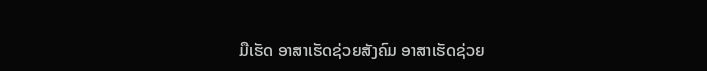ມືເຮັດ ອາສາເຮັດຊ່ວຍສັງຄົມ ອາສາເຮັດຊ່ວຍ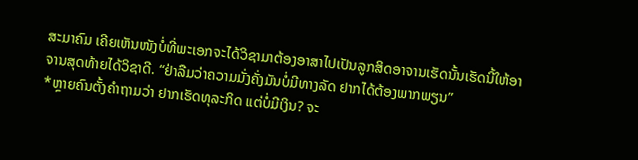ສະມາຄົມ ເຄີຍເຫັນໜັງບໍ່ທີ່ພະເອກຈະໄດ້ວິຊາມາຕ້ອງອາສາໄປເປັນລູກສິດອາຈານເຮັດນັ້ນເຮັດນີ້ໃຫ້ອາຈານສຸດທ້າຍໄດ້ວິຊາດີ. “ຢ່າລືມວ່າຄວາມມັ່ງຄັ່ງມັນບໍ່ມີທາງລັດ ຢາກໄດ້ຕ້ອງພາກພຽນ”
*ຫຼາຍຄົນຕັ້ງຄໍາຖາມວ່າ ຢາກເຮັດທຸລະກິດ ແຕ່ບໍ່ມີເງິນ? ຈະ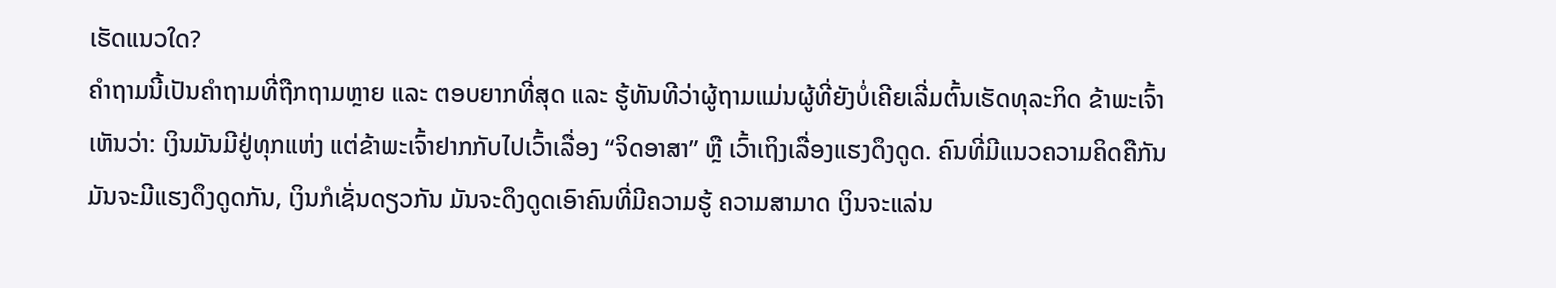ເຮັດແນວໃດ?
ຄໍາຖາມນີ້ເປັນຄໍາຖາມທີ່ຖືກຖາມຫຼາຍ ແລະ ຕອບຍາກທີ່ສຸດ ແລະ ຮູ້ທັນທີວ່າຜູ້ຖາມແມ່ນຜູ້ທີ່ຍັງບໍ່ເຄີຍເລີ່ມຕົ້ນເຮັດທຸລະກິດ ຂ້າພະເຈົ້າເຫັນວ່າ: ເງິນມັນມີຢູ່ທຸກແຫ່ງ ແຕ່ຂ້າພະເຈົ້າຢາກກັບໄປເວົ້າເລື່ອງ “ຈິດອາສາ” ຫຼື ເວົ້າເຖິງເລື່ອງແຮງດຶງດູດ. ຄົນທີ່ມີແນວຄວາມຄິດຄືກັນມັນຈະມີແຮງດຶງດູດກັນ, ເງິນກໍເຊັ່ນດຽວກັນ ມັນຈະດຶງດູດເອົາຄົນທີ່ມີຄວາມຮູ້ ຄວາມສາມາດ ເງິນຈະແລ່ນ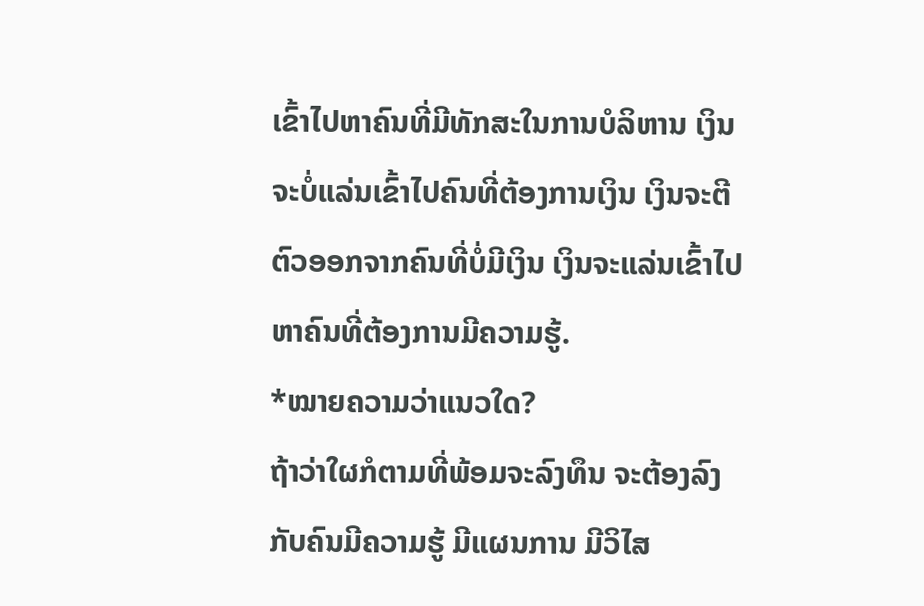ເຂົ້າໄປຫາຄົນທີ່ມີທັກສະໃນການບໍລິຫານ ເງິນຈະບໍ່ແລ່ນເຂົ້າໄປຄົນທີ່ຕ້ອງການເງິນ ເງິນຈະຕີຕົວອອກຈາກຄົນທີ່ບໍ່ມີເງິນ ເງິນຈະແລ່ນເຂົ້າໄປຫາຄົນທີ່ຕ້ອງການມີຄວາມຮູ້.
*ໝາຍຄວາມວ່າແນວໃດ?
ຖ້າວ່າໃຜກໍຕາມທີ່ພ້ອມຈະລົງທຶນ ຈະຕ້ອງລົງກັບຄົນມີຄວາມຮູ້ ມີແຜນການ ມີວິໄສ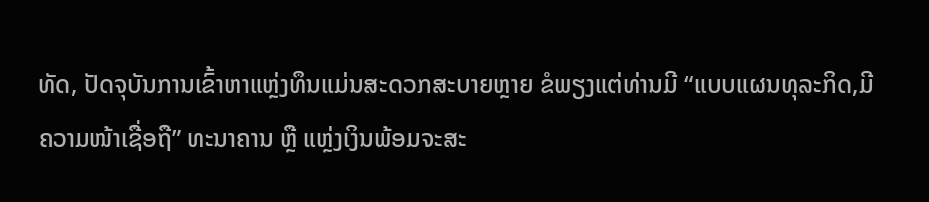ທັດ, ປັດຈຸບັນການເຂົ້າຫາແຫຼ່ງທຶນແມ່ນສະດວກສະບາຍຫຼາຍ ຂໍພຽງແຕ່ທ່ານມີ “ແບບແຜນທຸລະກິດ,ມີຄວາມໜ້າເຊື່ອຖື” ທະນາຄານ ຫຼື ແຫຼ່ງເງິນພ້ອມຈະສະ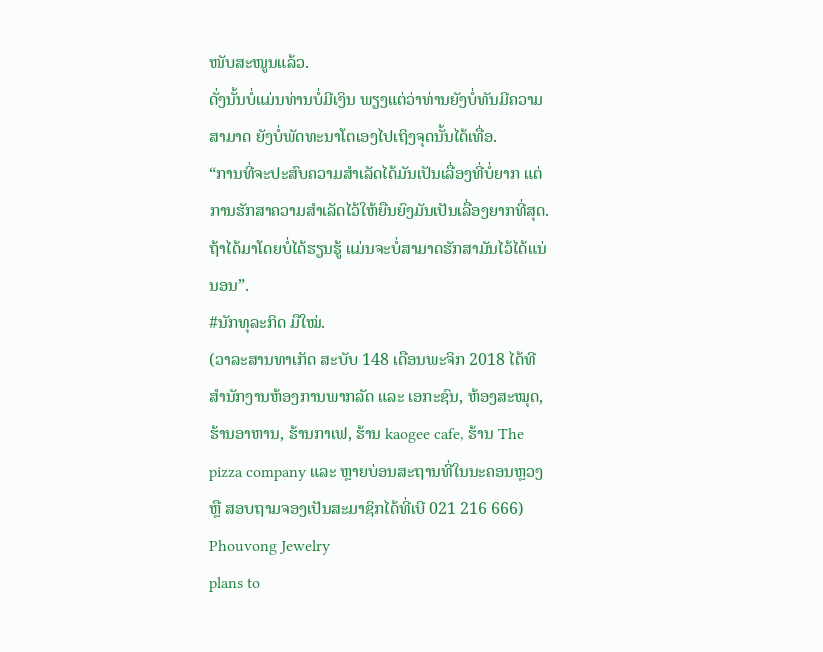ໜັບສະໜູນແລ້ວ.
ດັ່ງນັ້ນບໍ່ແມ່ນທ່ານບໍ່ມີເງິນ ພຽງແຕ່ວ່າທ່ານຍັງບໍ່ທັນມີຄວາມສາມາດ ຍັງບໍ່ພັດທະນາໂຕເອງໄປເຖິງຈຸດນັ້ນໄດ້ເທື່ອ.
“ການທີ່ຈະປະສົບຄວາມສໍາເລັດໄດ້ມັນເປັນເລື່ອງທີ່ບໍ່ຍາກ ແຕ່ການຮັກສາຄວາມສໍາເລັດໄວ້ໃຫ້ຍືນຍົງມັນເປັນເລື່ອງຍາກທີ່ສຸດ. ຖ້າໄດ້ມາໂດຍບໍ່ໄດ້ຮຽນຮູ້ ແມ່ນຈະບໍ່ສາມາດຮັກສາມັນໄວ້ໄດ້ແນ່ນອນ”.
#ນັກທຸລະກິດ ມືໃໝ່.
(ວາລະສານທາເກັດ ສະບັບ 148 ເດືອນພະຈິກ 2018 ໄດ້ທີ ສຳນັກງານຫ້ອງການພາກລັດ ແລະ ເອກະຊົນ, ຫ້ອງສະໝຸດ, ຮ້ານອາຫານ, ຮ້ານກາເຟ, ຮ້ານ kaogee cafe, ຮ້ານ The pizza company ແລະ ຫຼາຍບ່ອນສະຖານທີ່ໃນນະຄອນຫຼວງ ຫຼື ສອບຖາມຈອງເປັນສະມາຊິກໄດ້ທີ່ເບີ 021 216 666)
Phouvong Jewelry
plans to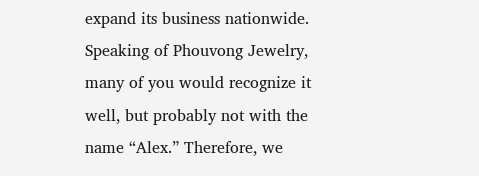expand its business nationwide.
Speaking of Phouvong Jewelry, many of you would recognize it well, but probably not with the name “Alex.” Therefore, we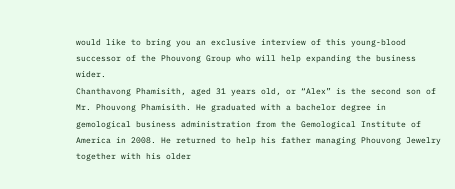would like to bring you an exclusive interview of this young-blood successor of the Phouvong Group who will help expanding the business wider.
Chanthavong Phamisith, aged 31 years old, or “Alex” is the second son of Mr. Phouvong Phamisith. He graduated with a bachelor degree in gemological business administration from the Gemological Institute of America in 2008. He returned to help his father managing Phouvong Jewelry together with his older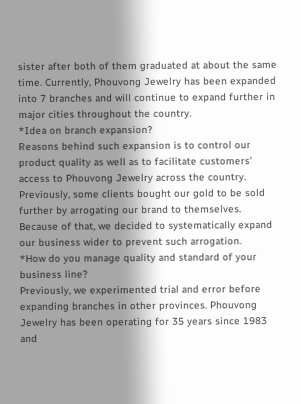sister after both of them graduated at about the same time. Currently, Phouvong Jewelry has been expanded into 7 branches and will continue to expand further in major cities throughout the country.
*Idea on branch expansion?
Reasons behind such expansion is to control our product quality as well as to facilitate customers’ access to Phouvong Jewelry across the country. Previously, some clients bought our gold to be sold further by arrogating our brand to themselves. Because of that, we decided to systematically expand our business wider to prevent such arrogation.
*How do you manage quality and standard of your business line?
Previously, we experimented trial and error before expanding branches in other provinces. Phouvong Jewelry has been operating for 35 years since 1983 and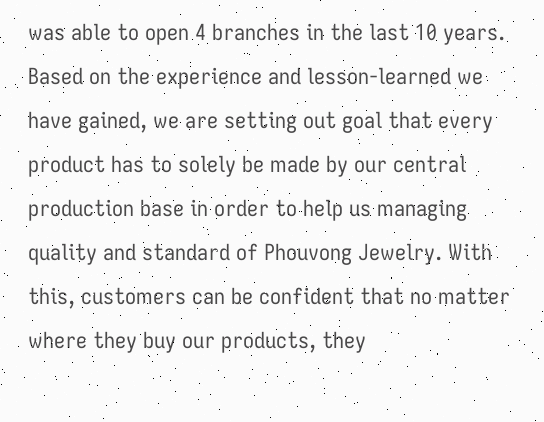was able to open 4 branches in the last 10 years. Based on the experience and lesson-learned we have gained, we are setting out goal that every product has to solely be made by our central production base in order to help us managing quality and standard of Phouvong Jewelry. With this, customers can be confident that no matter where they buy our products, they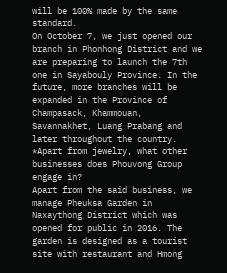will be 100% made by the same standard.
On October 7, we just opened our branch in Phonhong District and we are preparing to launch the 7th one in Sayabouly Province. In the future, more branches will be expanded in the Province of Champasack, Khammouan, Savannakhet, Luang Prabang and later throughout the country.
*Apart from jewelry, what other businesses does Phouvong Group engage in?
Apart from the said business, we manage Pheuksa Garden in Naxaythong District which was opened for public in 2016. The garden is designed as a tourist site with restaurant and Hmong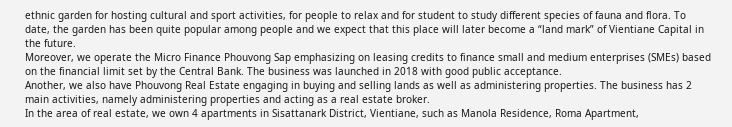ethnic garden for hosting cultural and sport activities, for people to relax and for student to study different species of fauna and flora. To date, the garden has been quite popular among people and we expect that this place will later become a “land mark” of Vientiane Capital in the future.
Moreover, we operate the Micro Finance Phouvong Sap emphasizing on leasing credits to finance small and medium enterprises (SMEs) based on the financial limit set by the Central Bank. The business was launched in 2018 with good public acceptance.
Another, we also have Phouvong Real Estate engaging in buying and selling lands as well as administering properties. The business has 2 main activities, namely administering properties and acting as a real estate broker.
In the area of real estate, we own 4 apartments in Sisattanark District, Vientiane, such as Manola Residence, Roma Apartment,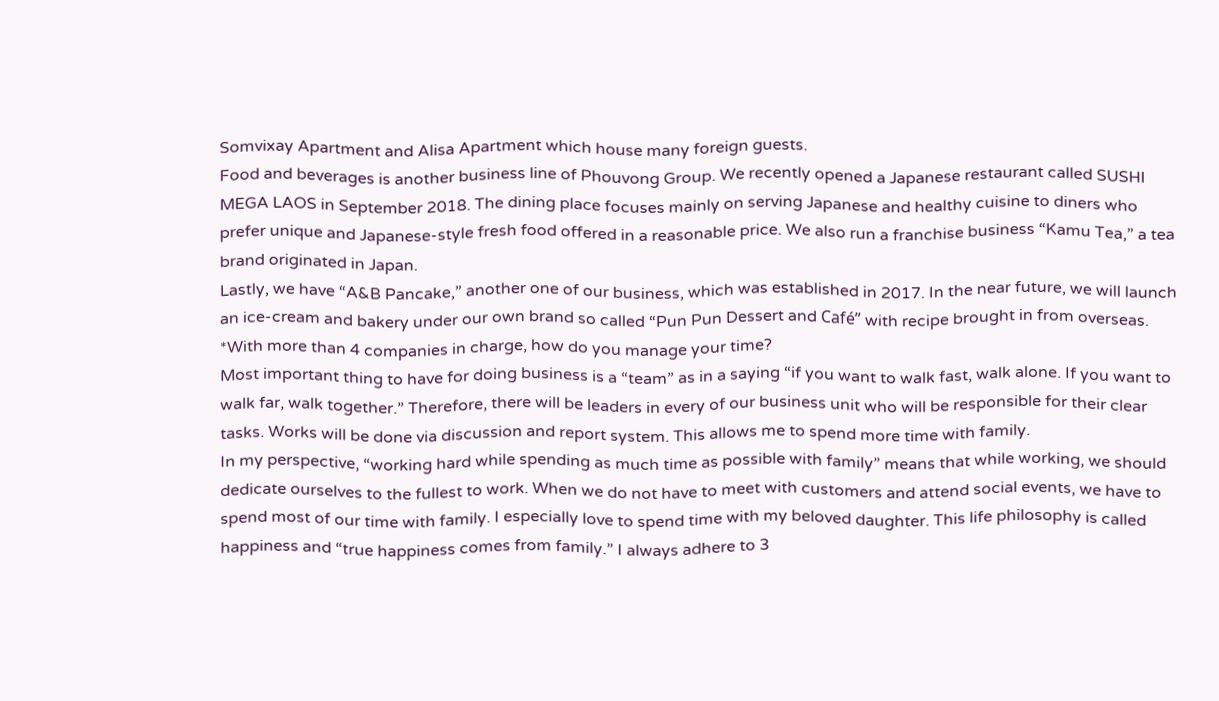Somvixay Apartment and Alisa Apartment which house many foreign guests.
Food and beverages is another business line of Phouvong Group. We recently opened a Japanese restaurant called SUSHI MEGA LAOS in September 2018. The dining place focuses mainly on serving Japanese and healthy cuisine to diners who prefer unique and Japanese-style fresh food offered in a reasonable price. We also run a franchise business “Kamu Tea,” a tea brand originated in Japan.
Lastly, we have “A&B Pancake,” another one of our business, which was established in 2017. In the near future, we will launch an ice-cream and bakery under our own brand so called “Pun Pun Dessert and Café” with recipe brought in from overseas.
*With more than 4 companies in charge, how do you manage your time?
Most important thing to have for doing business is a “team” as in a saying “if you want to walk fast, walk alone. If you want to walk far, walk together.” Therefore, there will be leaders in every of our business unit who will be responsible for their clear tasks. Works will be done via discussion and report system. This allows me to spend more time with family.
In my perspective, “working hard while spending as much time as possible with family” means that while working, we should dedicate ourselves to the fullest to work. When we do not have to meet with customers and attend social events, we have to spend most of our time with family. I especially love to spend time with my beloved daughter. This life philosophy is called happiness and “true happiness comes from family.” I always adhere to 3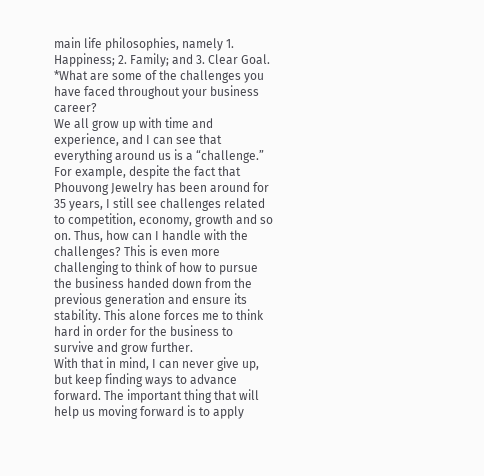main life philosophies, namely 1. Happiness; 2. Family; and 3. Clear Goal.
*What are some of the challenges you have faced throughout your business career?
We all grow up with time and experience, and I can see that everything around us is a “challenge.” For example, despite the fact that Phouvong Jewelry has been around for 35 years, I still see challenges related to competition, economy, growth and so on. Thus, how can I handle with the challenges? This is even more challenging to think of how to pursue the business handed down from the previous generation and ensure its stability. This alone forces me to think hard in order for the business to survive and grow further.
With that in mind, I can never give up, but keep finding ways to advance forward. The important thing that will help us moving forward is to apply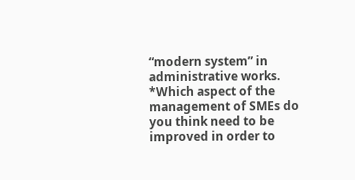“modern system” in administrative works.
*Which aspect of the management of SMEs do you think need to be improved in order to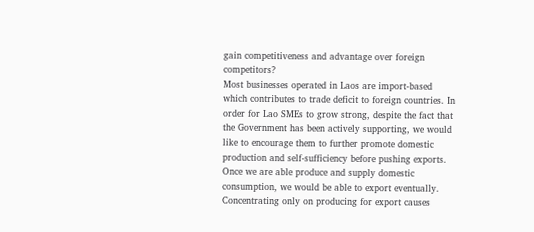gain competitiveness and advantage over foreign competitors?
Most businesses operated in Laos are import-based which contributes to trade deficit to foreign countries. In order for Lao SMEs to grow strong, despite the fact that the Government has been actively supporting, we would like to encourage them to further promote domestic production and self-sufficiency before pushing exports. Once we are able produce and supply domestic consumption, we would be able to export eventually.
Concentrating only on producing for export causes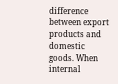difference between export products and domestic goods. When internal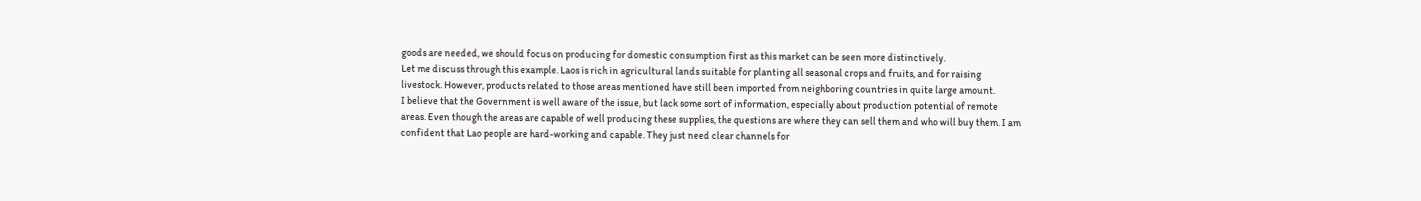goods are needed, we should focus on producing for domestic consumption first as this market can be seen more distinctively.
Let me discuss through this example. Laos is rich in agricultural lands suitable for planting all seasonal crops and fruits, and for raising livestock. However, products related to those areas mentioned have still been imported from neighboring countries in quite large amount.
I believe that the Government is well aware of the issue, but lack some sort of information, especially about production potential of remote areas. Even though the areas are capable of well producing these supplies, the questions are where they can sell them and who will buy them. I am confident that Lao people are hard-working and capable. They just need clear channels for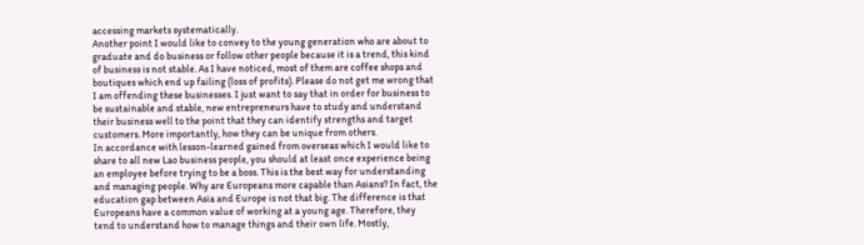accessing markets systematically.
Another point I would like to convey to the young generation who are about to graduate and do business or follow other people because it is a trend, this kind of business is not stable. As I have noticed, most of them are coffee shops and boutiques which end up failing (loss of profits). Please do not get me wrong that I am offending these businesses. I just want to say that in order for business to be sustainable and stable, new entrepreneurs have to study and understand their business well to the point that they can identify strengths and target customers. More importantly, how they can be unique from others.
In accordance with lesson-learned gained from overseas which I would like to share to all new Lao business people, you should at least once experience being an employee before trying to be a boss. This is the best way for understanding and managing people. Why are Europeans more capable than Asians? In fact, the education gap between Asia and Europe is not that big. The difference is that Europeans have a common value of working at a young age. Therefore, they tend to understand how to manage things and their own life. Mostly,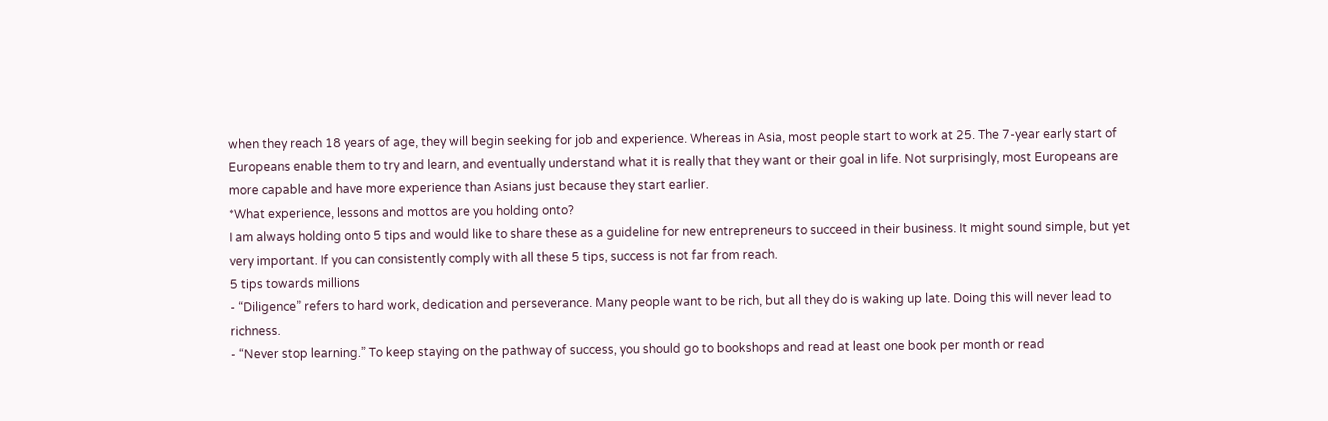when they reach 18 years of age, they will begin seeking for job and experience. Whereas in Asia, most people start to work at 25. The 7-year early start of Europeans enable them to try and learn, and eventually understand what it is really that they want or their goal in life. Not surprisingly, most Europeans are more capable and have more experience than Asians just because they start earlier.
*What experience, lessons and mottos are you holding onto?
I am always holding onto 5 tips and would like to share these as a guideline for new entrepreneurs to succeed in their business. It might sound simple, but yet very important. If you can consistently comply with all these 5 tips, success is not far from reach.
5 tips towards millions
- “Diligence” refers to hard work, dedication and perseverance. Many people want to be rich, but all they do is waking up late. Doing this will never lead to richness.
- “Never stop learning.” To keep staying on the pathway of success, you should go to bookshops and read at least one book per month or read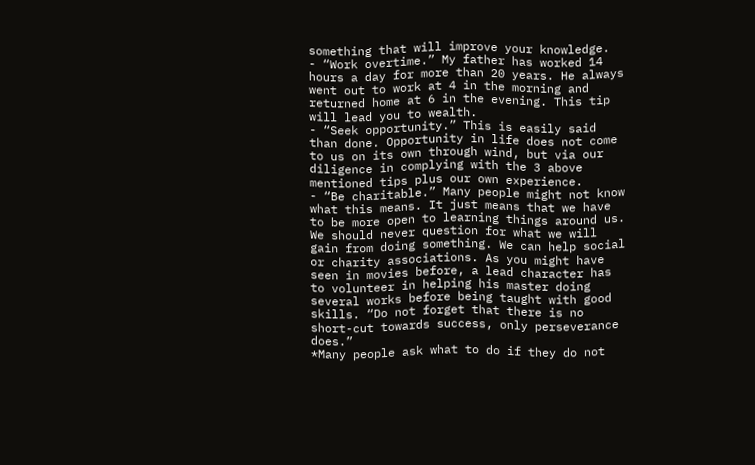something that will improve your knowledge.
- “Work overtime.” My father has worked 14 hours a day for more than 20 years. He always went out to work at 4 in the morning and returned home at 6 in the evening. This tip will lead you to wealth.
- “Seek opportunity.” This is easily said than done. Opportunity in life does not come to us on its own through wind, but via our diligence in complying with the 3 above mentioned tips plus our own experience.
- “Be charitable.” Many people might not know what this means. It just means that we have to be more open to learning things around us. We should never question for what we will gain from doing something. We can help social or charity associations. As you might have seen in movies before, a lead character has to volunteer in helping his master doing several works before being taught with good skills. “Do not forget that there is no short-cut towards success, only perseverance does.”
*Many people ask what to do if they do not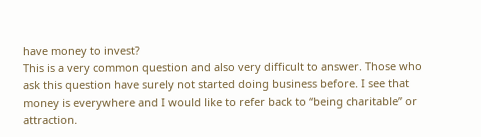have money to invest?
This is a very common question and also very difficult to answer. Those who ask this question have surely not started doing business before. I see that money is everywhere and I would like to refer back to “being charitable” or attraction.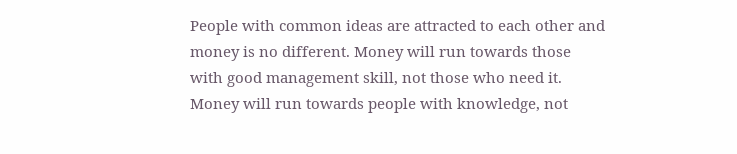People with common ideas are attracted to each other and money is no different. Money will run towards those with good management skill, not those who need it. Money will run towards people with knowledge, not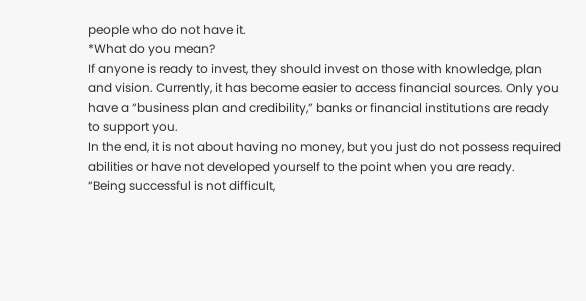people who do not have it.
*What do you mean?
If anyone is ready to invest, they should invest on those with knowledge, plan and vision. Currently, it has become easier to access financial sources. Only you have a “business plan and credibility,” banks or financial institutions are ready to support you.
In the end, it is not about having no money, but you just do not possess required abilities or have not developed yourself to the point when you are ready.
“Being successful is not difficult,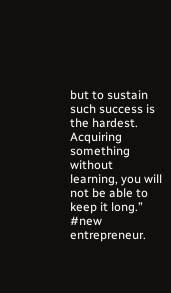but to sustain such success is the hardest. Acquiring something without learning, you will not be able to keep it long.”
#new entrepreneur.